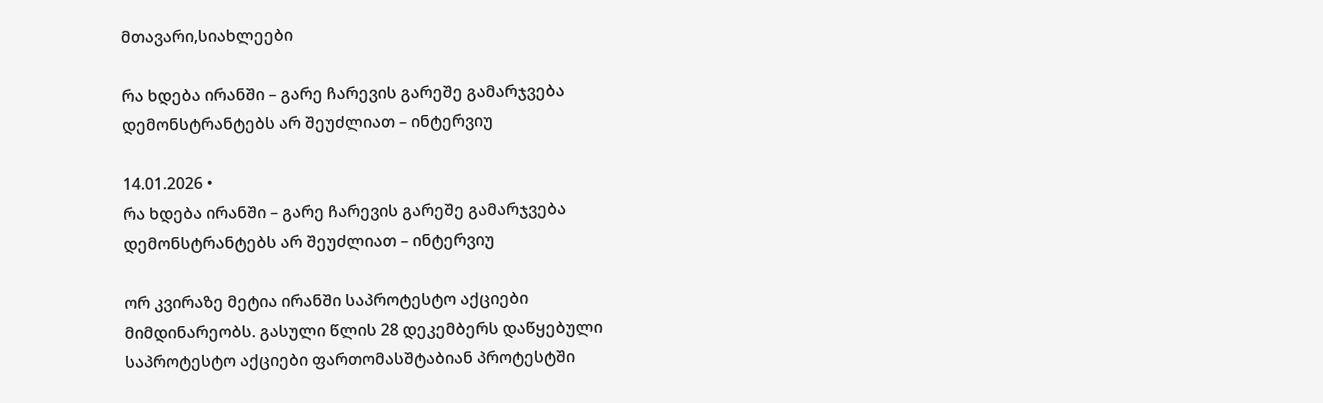მთავარი,სიახლეები

რა ხდება ირანში – გარე ჩარევის გარეშე გამარჯვება დემონსტრანტებს არ შეუძლიათ – ინტერვიუ

14.01.2026 •
რა ხდება ირანში – გარე ჩარევის გარეშე გამარჯვება დემონსტრანტებს არ შეუძლიათ – ინტერვიუ

ორ კვირაზე მეტია ირანში საპროტესტო აქციები მიმდინარეობს. გასული წლის 28 დეკემბერს დაწყებული საპროტესტო აქციები ფართომასშტაბიან პროტესტში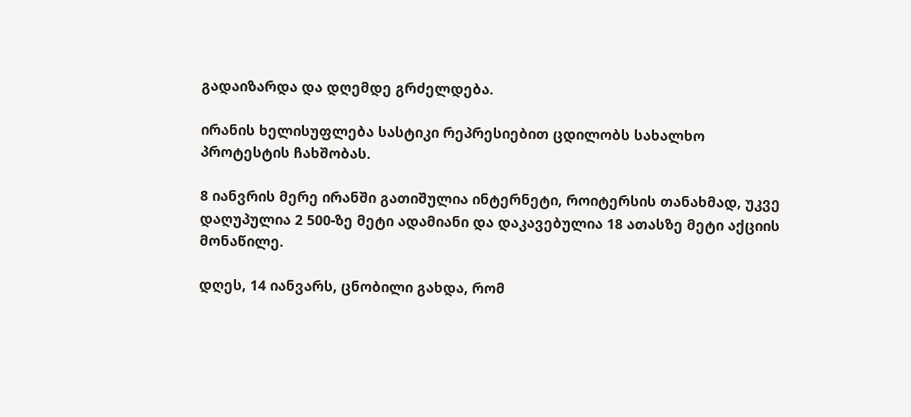გადაიზარდა და დღემდე გრძელდება.

ირანის ხელისუფლება სასტიკი რეპრესიებით ცდილობს სახალხო პროტესტის ჩახშობას.

8 იანვრის მერე ირანში გათიშულია ინტერნეტი, როიტერსის თანახმად, უკვე დაღუპულია 2 500-ზე მეტი ადამიანი და დაკავებულია 18 ათასზე მეტი აქციის მონაწილე.

დღეს, 14 იანვარს, ცნობილი გახდა, რომ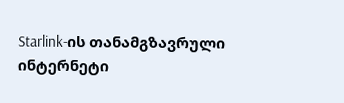Starlink-ის თანამგზავრული ინტერნეტი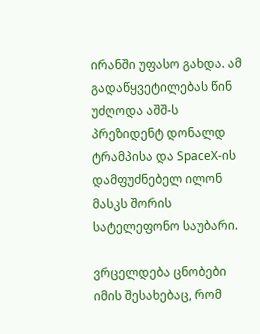ირანში უფასო გახდა. ამ გადაწყვეტილებას წინ უძღოდა აშშ-ს პრეზიდენტ დონალდ ტრამპისა და SpaceX-ის დამფუძნებელ ილონ მასკს შორის სატელეფონო საუბარი.

ვრცელდება ცნობები იმის შესახებაც, რომ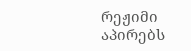რეჟიმი აპირებს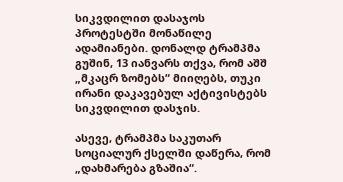სიკვდილით დასაჯოს პროტესტში მონაწილე ადამიანები. დონალდ ტრამპმა გუშინ, 13 იანვარს თქვა, რომ აშშ „მკაცრ ზომებს“ მიიღებს, თუკი ირანი დაკავებულ აქტივისტებს სიკვდილით დასჯის.

ასევე, ტრამპმა საკუთარ სოციალურ ქსელში დაწერა, რომ „დახმარება გზაშია“.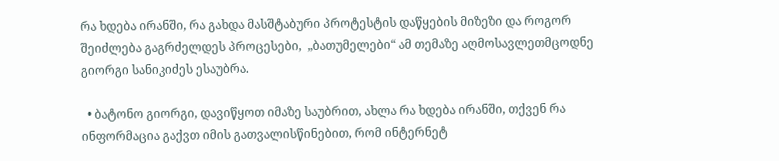რა ხდება ირანში, რა გახდა მასშტაბური პროტესტის დაწყების მიზეზი და როგორ შეიძლება გაგრძელდეს პროცესები,  „ბათუმელები“ ამ თემაზე აღმოსავლეთმცოდნე გიორგი სანიკიძეს ესაუბრა.

  • ბატონო გიორგი, დავიწყოთ იმაზე საუბრით, ახლა რა ხდება ირანში, თქვენ რა ინფორმაცია გაქვთ იმის გათვალისწინებით, რომ ინტერნეტ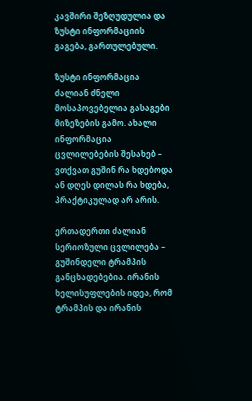კავშირი შეზღუდულია და ზუსტი ინფორმაციის გაგება, გართულებული.

ზუსტი ინფორმაცია ძალიან ძნელი მოსაპოვებელია გასაგები მიზეზების გამო. ახალი ინფორმაცია ცვლილებების შესახებ – ვთქვათ გუშინ რა ხდებოდა ან დღეს დილას რა ხდება, პრაქტიკულად არ არის.

ერთადერთი ძალიან სერიოზული ცვლილება – გუშინდელი ტრამპის განცხადებებია. ირანის ხელისუფლების იდეა, რომ ტრამპის და ირანის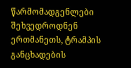წარმომადგენლები შეხვედროდნენ ერთმანეთს, ტრამპის განცხადების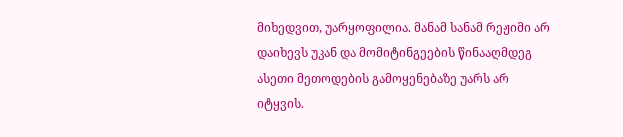მიხედვით, უარყოფილია. მანამ სანამ რეჟიმი არ დაიხევს უკან და მომიტინგეების წინააღმდეგ ასეთი მეთოდების გამოყენებაზე უარს არ იტყვის.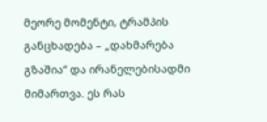მეორე მომენტი, ტრამპის განცხადება – „დახმარება გზაშია“ და ირანელებისადმი მიმართვა. ეს რას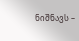ნიშნავს –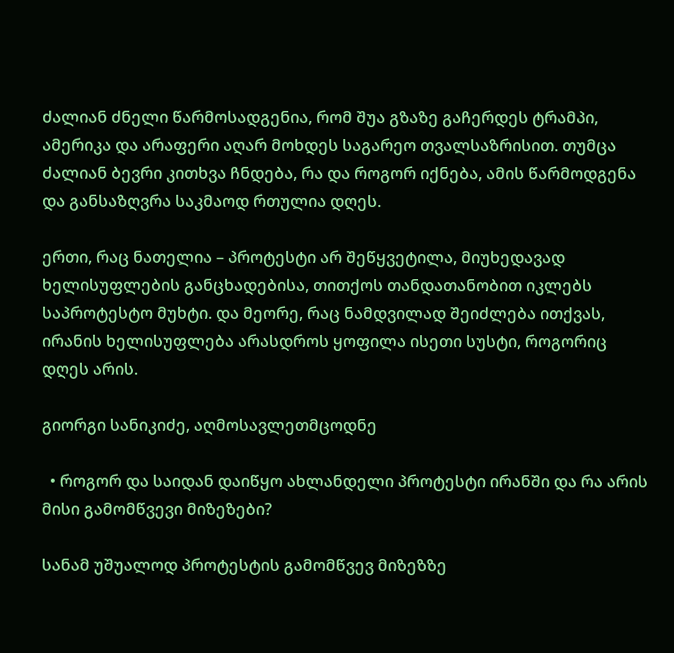ძალიან ძნელი წარმოსადგენია, რომ შუა გზაზე გაჩერდეს ტრამპი, ამერიკა და არაფერი აღარ მოხდეს საგარეო თვალსაზრისით. თუმცა ძალიან ბევრი კითხვა ჩნდება, რა და როგორ იქნება, ამის წარმოდგენა და განსაზღვრა საკმაოდ რთულია დღეს.

ერთი, რაც ნათელია – პროტესტი არ შეწყვეტილა, მიუხედავად ხელისუფლების განცხადებისა, თითქოს თანდათანობით იკლებს საპროტესტო მუხტი. და მეორე, რაც ნამდვილად შეიძლება ითქვას, ირანის ხელისუფლება არასდროს ყოფილა ისეთი სუსტი, როგორიც დღეს არის.

გიორგი სანიკიძე, აღმოსავლეთმცოდნე

  • როგორ და საიდან დაიწყო ახლანდელი პროტესტი ირანში და რა არის მისი გამომწვევი მიზეზები?

სანამ უშუალოდ პროტესტის გამომწვევ მიზეზზე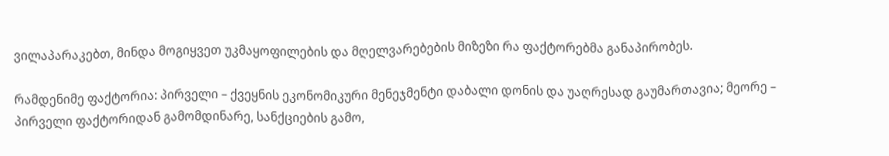ვილაპარაკებთ, მინდა მოგიყვეთ უკმაყოფილების და მღელვარებების მიზეზი რა ფაქტორებმა განაპირობეს.

რამდენიმე ფაქტორია: პირველი – ქვეყნის ეკონომიკური მენეჯმენტი დაბალი დონის და უაღრესად გაუმართავია; მეორე – პირველი ფაქტორიდან გამომდინარე, სანქციების გამო,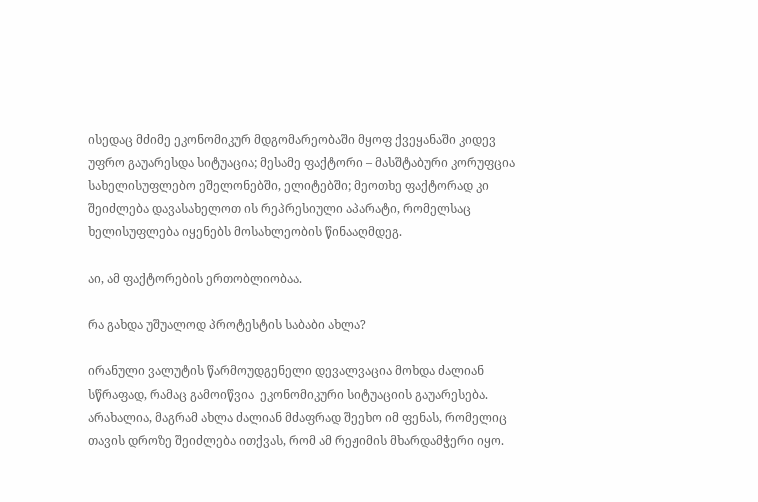ისედაც მძიმე ეკონომიკურ მდგომარეობაში მყოფ ქვეყანაში კიდევ უფრო გაუარესდა სიტუაცია; მესამე ფაქტორი – მასშტაბური კორუფცია სახელისუფლებო ეშელონებში, ელიტებში; მეოთხე ფაქტორად კი შეიძლება დავასახელოთ ის რეპრესიული აპარატი, რომელსაც ხელისუფლება იყენებს მოსახლეობის წინააღმდეგ.

აი, ამ ფაქტორების ერთობლიობაა.

რა გახდა უშუალოდ პროტესტის საბაბი ახლა?

ირანული ვალუტის წარმოუდგენელი დევალვაცია მოხდა ძალიან სწრაფად, რამაც გამოიწვია  ეკონომიკური სიტუაციის გაუარესება. არახალია, მაგრამ ახლა ძალიან მძაფრად შეეხო იმ ფენას, რომელიც თავის დროზე შეიძლება ითქვას, რომ ამ რეჟიმის მხარდამჭერი იყო.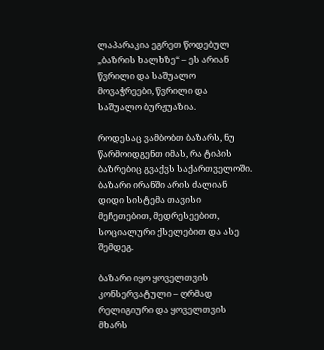ლაპარაკია ეგრეთ წოდებულ „ბაზრის ხალხზე“ – ეს არიან წვრილი და საშუალო მოვაჭრეები, წვრილი და საშუალო ბურჟუაზია.

როდესაც ვამბობთ ბაზარს, ნუ წარმოიდგენთ იმას, რა ტიპის ბაზრებიც გვაქვს საქართველოში. ბაზარი ირანში არის ძალიან დიდი სისტემა თავისი მეჩეთებით, მედრესეებით, სოციალური ქსელებით და ასე შემდეგ.

ბაზარი იყო ყოველთვის კონსერვატული – ღრმად რელიგიური და ყოველთვის მხარს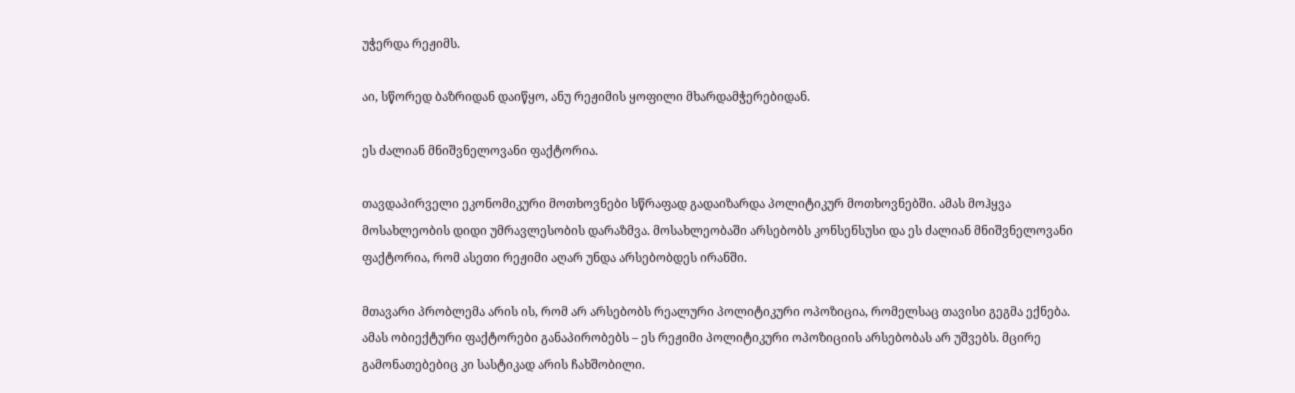უჭერდა რეჟიმს.

აი, სწორედ ბაზრიდან დაიწყო, ანუ რეჟიმის ყოფილი მხარდამჭერებიდან.

ეს ძალიან მნიშვნელოვანი ფაქტორია.

თავდაპირველი ეკონომიკური მოთხოვნები სწრაფად გადაიზარდა პოლიტიკურ მოთხოვნებში. ამას მოჰყვა მოსახლეობის დიდი უმრავლესობის დარაზმვა. მოსახლეობაში არსებობს კონსენსუსი და ეს ძალიან მნიშვნელოვანი ფაქტორია, რომ ასეთი რეჟიმი აღარ უნდა არსებობდეს ირანში.

მთავარი პრობლემა არის ის, რომ არ არსებობს რეალური პოლიტიკური ოპოზიცია, რომელსაც თავისი გეგმა ექნება. ამას ობიექტური ფაქტორები განაპირობებს – ეს რეჟიმი პოლიტიკური ოპოზიციის არსებობას არ უშვებს. მცირე გამონათებებიც კი სასტიკად არის ჩახშობილი.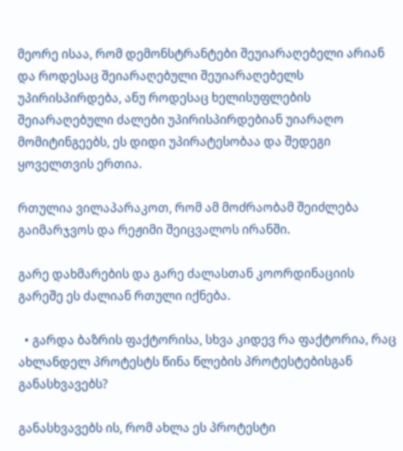მეორე ისაა, რომ დემონსტრანტები შეუიარაღებელი არიან და როდესაც შეიარაღებული შეუიარაღებელს უპირისპირდება, ანუ როდესაც ხელისუფლების შეიარაღებული ძალები უპირისპირდებიან უიარაღო მომიტინგეებს, ეს დიდი უპირატესობაა და შედეგი ყოველთვის ერთია.

რთულია ვილაპარაკოთ, რომ ამ მოძრაობამ შეიძლება გაიმარჯვოს და რეჟიმი შეიცვალოს ირანში.

გარე დახმარების და გარე ძალასთან კოორდინაციის გარეშე ეს ძალიან რთული იქნება.

  • გარდა ბაზრის ფაქტორისა, სხვა კიდევ რა ფაქტორია, რაც ახლანდელ პროტესტს წინა წლების პროტესტებისგან განასხვავებს?

განასხვავებს ის, რომ ახლა ეს პროტესტი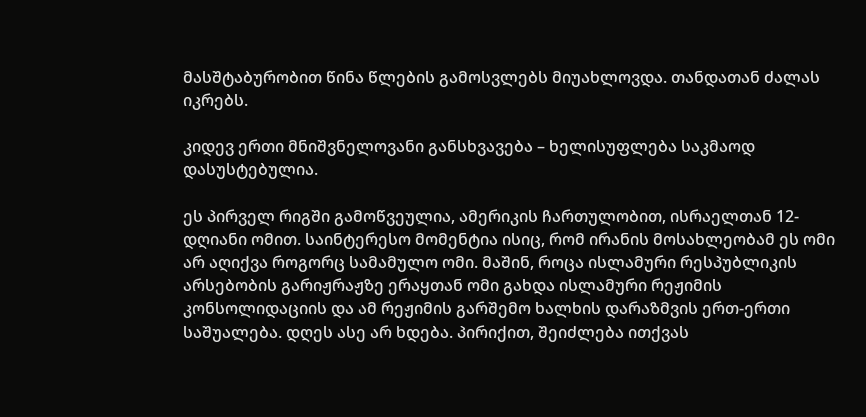მასშტაბურობით წინა წლების გამოსვლებს მიუახლოვდა. თანდათან ძალას იკრებს.

კიდევ ერთი მნიშვნელოვანი განსხვავება – ხელისუფლება საკმაოდ დასუსტებულია.

ეს პირველ რიგში გამოწვეულია, ამერიკის ჩართულობით, ისრაელთან 12-დღიანი ომით. საინტერესო მომენტია ისიც, რომ ირანის მოსახლეობამ ეს ომი არ აღიქვა როგორც სამამულო ომი. მაშინ, როცა ისლამური რესპუბლიკის არსებობის გარიჟრაჟზე ერაყთან ომი გახდა ისლამური რეჟიმის კონსოლიდაციის და ამ რეჟიმის გარშემო ხალხის დარაზმვის ერთ-ერთი საშუალება. დღეს ასე არ ხდება. პირიქით, შეიძლება ითქვას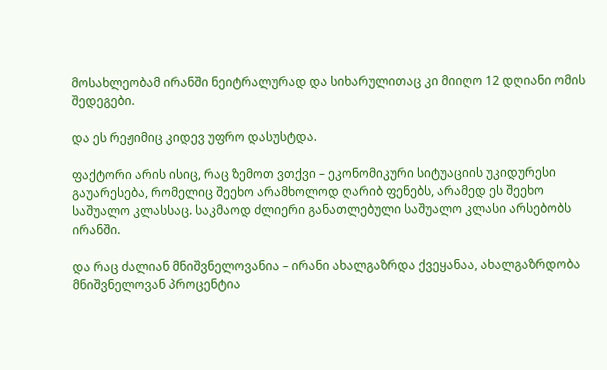მოსახლეობამ ირანში ნეიტრალურად და სიხარულითაც კი მიიღო 12 დღიანი ომის შედეგები.

და ეს რეჟიმიც კიდევ უფრო დასუსტდა.

ფაქტორი არის ისიც, რაც ზემოთ ვთქვი – ეკონომიკური სიტუაციის უკიდურესი გაუარესება, რომელიც შეეხო არამხოლოდ ღარიბ ფენებს, არამედ ეს შეეხო საშუალო კლასსაც. საკმაოდ ძლიერი განათლებული საშუალო კლასი არსებობს ირანში.

და რაც ძალიან მნიშვნელოვანია – ირანი ახალგაზრდა ქვეყანაა, ახალგაზრდობა მნიშვნელოვან პროცენტია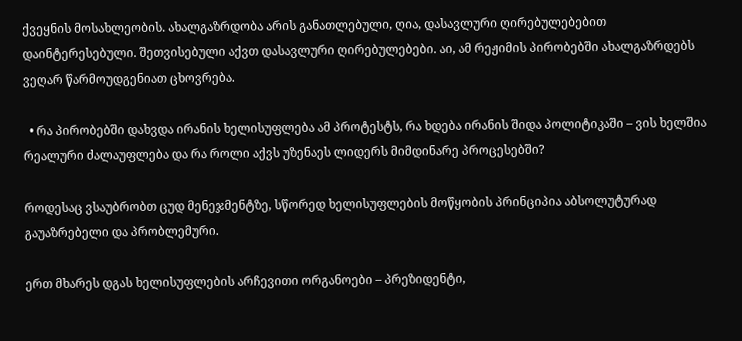ქვეყნის მოსახლეობის. ახალგაზრდობა არის განათლებული, ღია, დასავლური ღირებულებებით დაინტერესებული. შეთვისებული აქვთ დასავლური ღირებულებები. აი, ამ რეჟიმის პირობებში ახალგაზრდებს ვეღარ წარმოუდგენიათ ცხოვრება.

  • რა პირობებში დახვდა ირანის ხელისუფლება ამ პროტესტს, რა ხდება ირანის შიდა პოლიტიკაში – ვის ხელშია რეალური ძალაუფლება და რა როლი აქვს უზენაეს ლიდერს მიმდინარე პროცესებში?

როდესაც ვსაუბრობთ ცუდ მენეჯმენტზე, სწორედ ხელისუფლების მოწყობის პრინციპია აბსოლუტურად გაუაზრებელი და პრობლემური.

ერთ მხარეს დგას ხელისუფლების არჩევითი ორგანოები – პრეზიდენტი,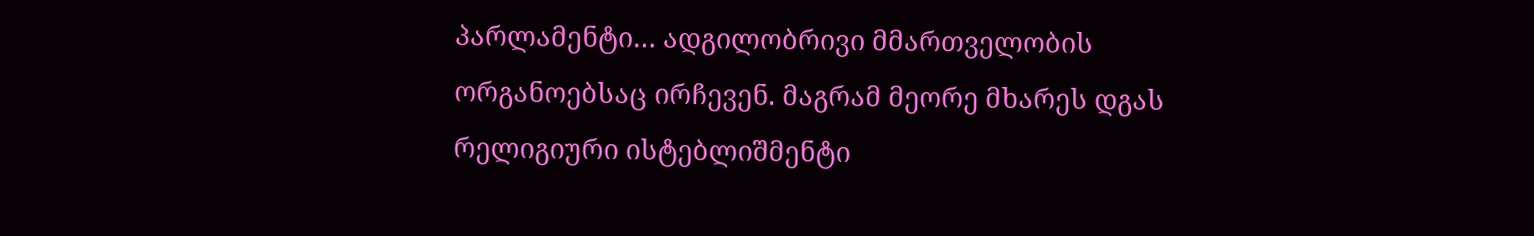პარლამენტი… ადგილობრივი მმართველობის ორგანოებსაც ირჩევენ. მაგრამ მეორე მხარეს დგას რელიგიური ისტებლიშმენტი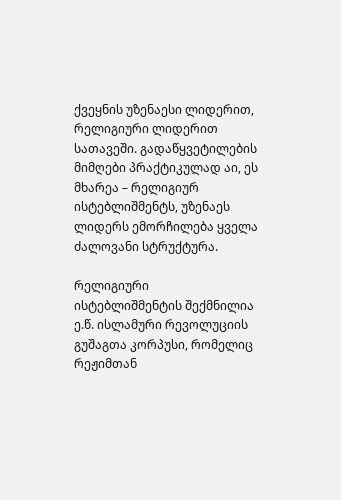ქვეყნის უზენაესი ლიდერით, რელიგიური ლიდერით სათავეში. გადაწყვეტილების მიმღები პრაქტიკულად აი, ეს მხარეა – რელიგიურ ისტებლიშმენტს, უზენაეს ლიდერს ემორჩილება ყველა ძალოვანი სტრუქტურა.

რელიგიური ისტებლიშმენტის შექმნილია ე.წ. ისლამური რევოლუციის გუშაგთა კორპუსი, რომელიც რეჟიმთან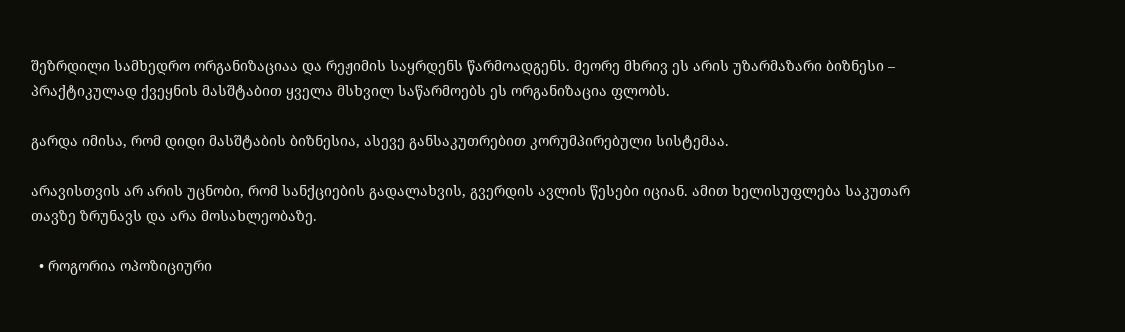შეზრდილი სამხედრო ორგანიზაციაა და რეჟიმის საყრდენს წარმოადგენს. მეორე მხრივ ეს არის უზარმაზარი ბიზნესი – პრაქტიკულად ქვეყნის მასშტაბით ყველა მსხვილ საწარმოებს ეს ორგანიზაცია ფლობს.

გარდა იმისა, რომ დიდი მასშტაბის ბიზნესია, ასევე განსაკუთრებით კორუმპირებული სისტემაა.

არავისთვის არ არის უცნობი, რომ სანქციების გადალახვის, გვერდის ავლის წესები იციან. ამით ხელისუფლება საკუთარ თავზე ზრუნავს და არა მოსახლეობაზე.

  • როგორია ოპოზიციური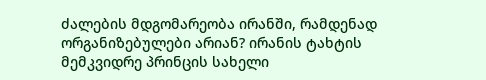ძალების მდგომარეობა ირანში, რამდენად ორგანიზებულები არიან? ირანის ტახტის მემკვიდრე პრინცის სახელი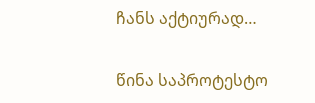ჩანს აქტიურად…

წინა საპროტესტო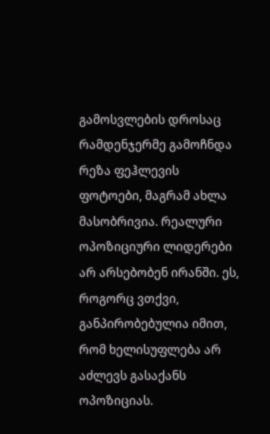გამოსვლების დროსაც რამდენჯერმე გამოჩნდა რეზა ფეჰლევის ფოტოები, მაგრამ ახლა მასობრივია. რეალური ოპოზიციური ლიდერები არ არსებობენ ირანში. ეს, როგორც ვთქვი, განპირობებულია იმით, რომ ხელისუფლება არ აძლევს გასაქანს ოპოზიციას.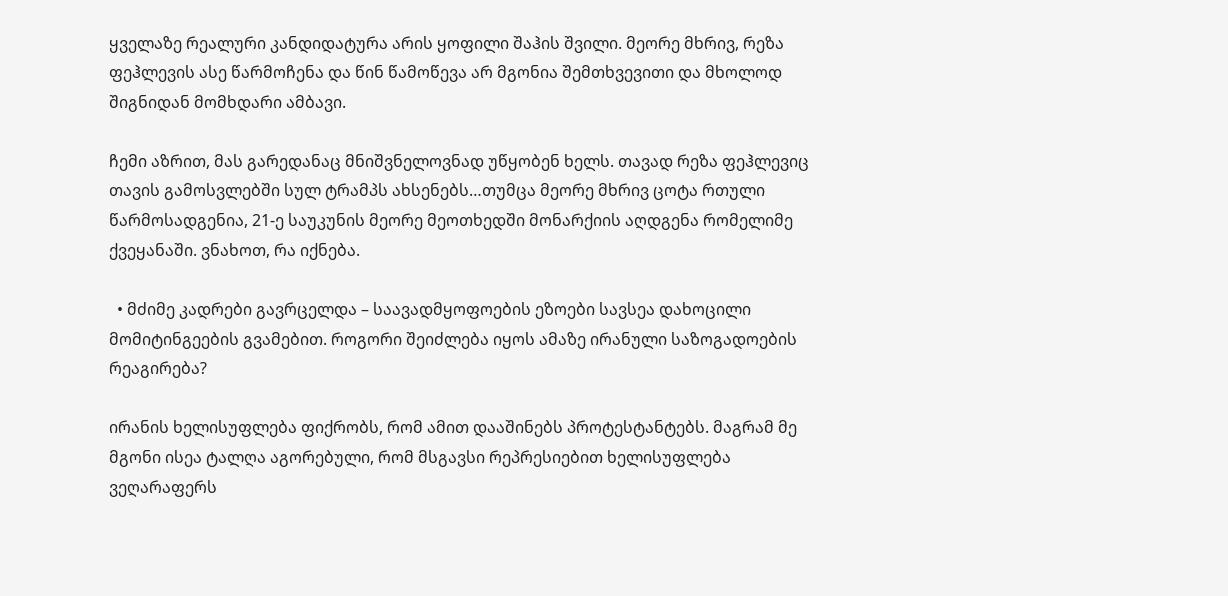ყველაზე რეალური კანდიდატურა არის ყოფილი შაჰის შვილი. მეორე მხრივ, რეზა ფეჰლევის ასე წარმოჩენა და წინ წამოწევა არ მგონია შემთხვევითი და მხოლოდ შიგნიდან მომხდარი ამბავი.

ჩემი აზრით, მას გარედანაც მნიშვნელოვნად უწყობენ ხელს. თავად რეზა ფეჰლევიც თავის გამოსვლებში სულ ტრამპს ახსენებს…თუმცა მეორე მხრივ ცოტა რთული წარმოსადგენია, 21-ე საუკუნის მეორე მეოთხედში მონარქიის აღდგენა რომელიმე ქვეყანაში. ვნახოთ, რა იქნება.

  • მძიმე კადრები გავრცელდა – საავადმყოფოების ეზოები სავსეა დახოცილი მომიტინგეების გვამებით. როგორი შეიძლება იყოს ამაზე ირანული საზოგადოების რეაგირება?

ირანის ხელისუფლება ფიქრობს, რომ ამით დააშინებს პროტესტანტებს. მაგრამ მე მგონი ისეა ტალღა აგორებული, რომ მსგავსი რეპრესიებით ხელისუფლება ვეღარაფერს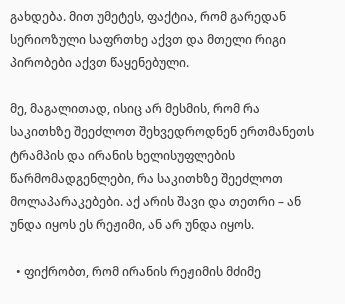გახდება. მით უმეტეს, ფაქტია, რომ გარედან სერიოზული საფრთხე აქვთ და მთელი რიგი პირობები აქვთ წაყენებული.

მე, მაგალითად, ისიც არ მესმის, რომ რა საკითხზე შეეძლოთ შეხვედროდნენ ერთმანეთს ტრამპის და ირანის ხელისუფლების წარმომადგენლები, რა საკითხზე შეეძლოთ მოლაპარაკებები. აქ არის შავი და თეთრი – ან უნდა იყოს ეს რეჟიმი, ან არ უნდა იყოს.

  • ფიქრობთ, რომ ირანის რეჟიმის მძიმე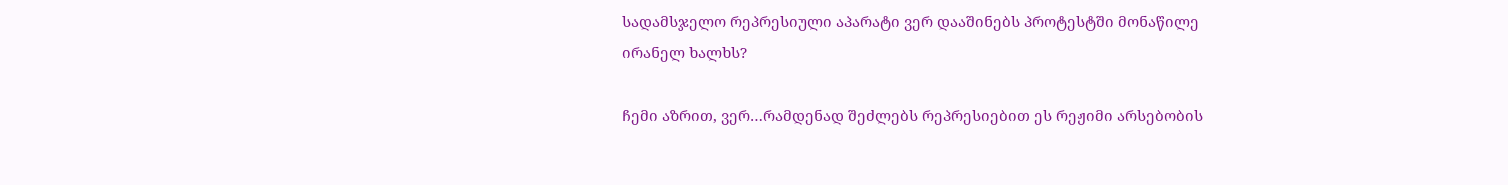სადამსჯელო რეპრესიული აპარატი ვერ დააშინებს პროტესტში მონაწილე ირანელ ხალხს?

ჩემი აზრით, ვერ…რამდენად შეძლებს რეპრესიებით ეს რეჟიმი არსებობის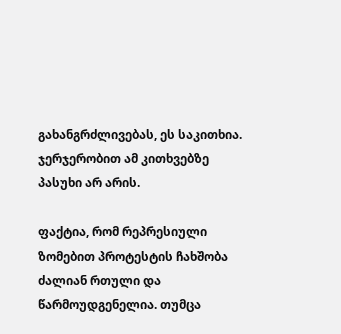გახანგრძლივებას, ეს საკითხია. ჯერჯერობით ამ კითხვებზე პასუხი არ არის.

ფაქტია, რომ რეპრესიული ზომებით პროტესტის ჩახშობა ძალიან რთული და წარმოუდგენელია. თუმცა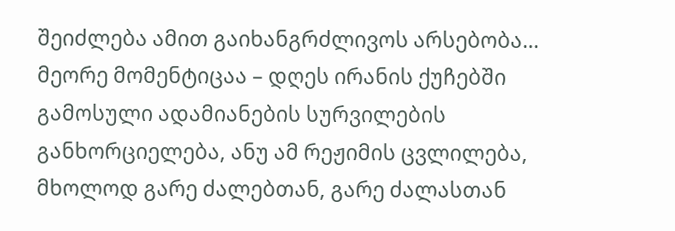შეიძლება ამით გაიხანგრძლივოს არსებობა… მეორე მომენტიცაა – დღეს ირანის ქუჩებში გამოსული ადამიანების სურვილების განხორციელება, ანუ ამ რეჟიმის ცვლილება, მხოლოდ გარე ძალებთან, გარე ძალასთან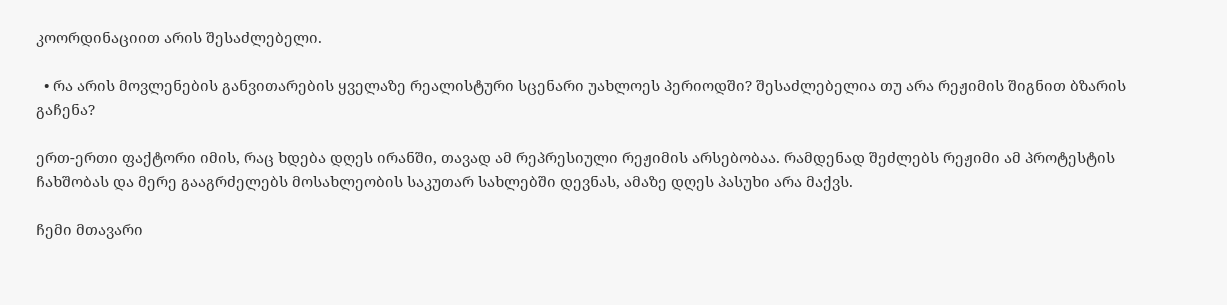კოორდინაციით არის შესაძლებელი.

  • რა არის მოვლენების განვითარების ყველაზე რეალისტური სცენარი უახლოეს პერიოდში? შესაძლებელია თუ არა რეჟიმის შიგნით ბზარის გაჩენა?

ერთ-ერთი ფაქტორი იმის, რაც ხდება დღეს ირანში, თავად ამ რეპრესიული რეჟიმის არსებობაა. რამდენად შეძლებს რეჟიმი ამ პროტესტის ჩახშობას და მერე გააგრძელებს მოსახლეობის საკუთარ სახლებში დევნას, ამაზე დღეს პასუხი არა მაქვს.

ჩემი მთავარი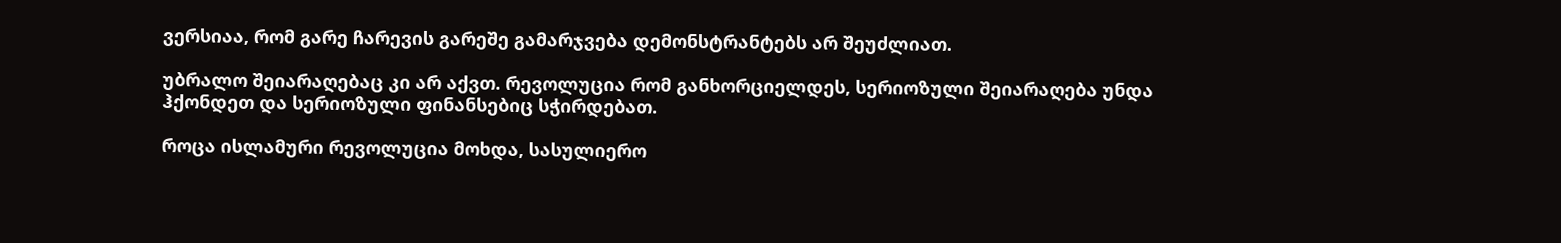ვერსიაა, რომ გარე ჩარევის გარეშე გამარჯვება დემონსტრანტებს არ შეუძლიათ.

უბრალო შეიარაღებაც კი არ აქვთ. რევოლუცია რომ განხორციელდეს, სერიოზული შეიარაღება უნდა ჰქონდეთ და სერიოზული ფინანსებიც სჭირდებათ.

როცა ისლამური რევოლუცია მოხდა, სასულიერო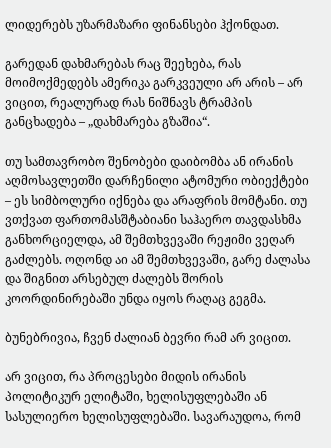ლიდერებს უზარმაზარი ფინანსები ჰქონდათ.

გარედან დახმარებას რაც შეეხება, რას მოიმოქმედებს ამერიკა გარკვეული არ არის – არ ვიცით, რეალურად რას ნიშნავს ტრამპის განცხადება – „დახმარება გზაშია“.

თუ სამთავრობო შენობები დაიბომბა ან ირანის აღმოსავლეთში დარჩენილი ატომური ობიექტები – ეს სიმბოლური იქნება და არაფრის მომტანი. თუ ვთქვათ ფართომასშტაბიანი საჰაერო თავდასხმა განხორციელდა, ამ შემთხვევაში რეჟიმი ვეღარ გაძლებს. ოღონდ აი ამ შემთხვევაში, გარე ძალასა და შიგნით არსებულ ძალებს შორის კოორდინირებაში უნდა იყოს რაღაც გეგმა.

ბუნებრივია, ჩვენ ძალიან ბევრი რამ არ ვიცით.

არ ვიცით, რა პროცესები მიდის ირანის პოლიტიკურ ელიტაში, ხელისუფლებაში ან სასულიერო ხელისუფლებაში. სავარაუდოა, რომ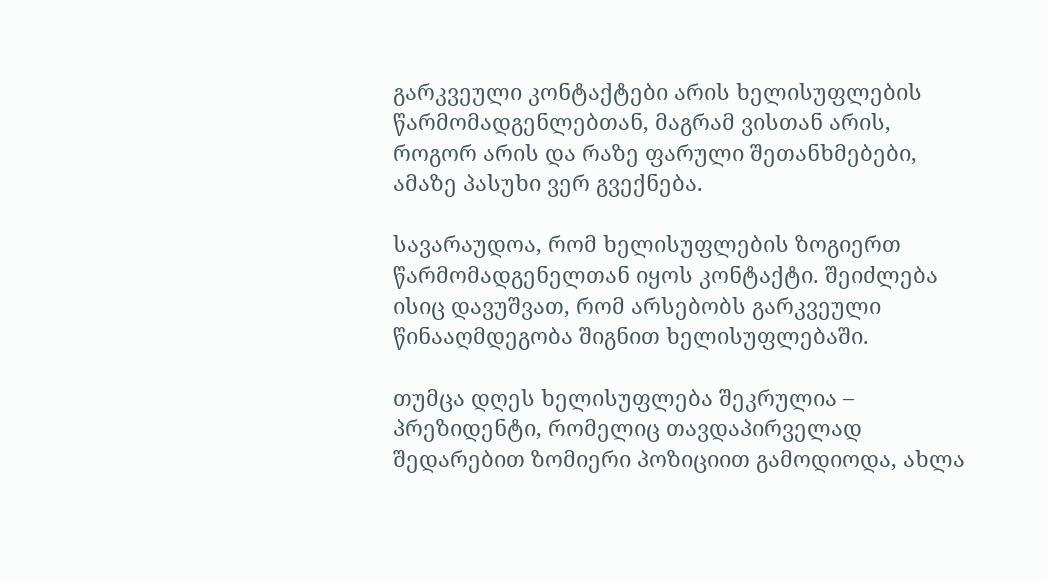გარკვეული კონტაქტები არის ხელისუფლების წარმომადგენლებთან, მაგრამ ვისთან არის, როგორ არის და რაზე ფარული შეთანხმებები, ამაზე პასუხი ვერ გვექნება.

სავარაუდოა, რომ ხელისუფლების ზოგიერთ წარმომადგენელთან იყოს კონტაქტი. შეიძლება ისიც დავუშვათ, რომ არსებობს გარკვეული წინააღმდეგობა შიგნით ხელისუფლებაში.

თუმცა დღეს ხელისუფლება შეკრულია – პრეზიდენტი, რომელიც თავდაპირველად შედარებით ზომიერი პოზიციით გამოდიოდა, ახლა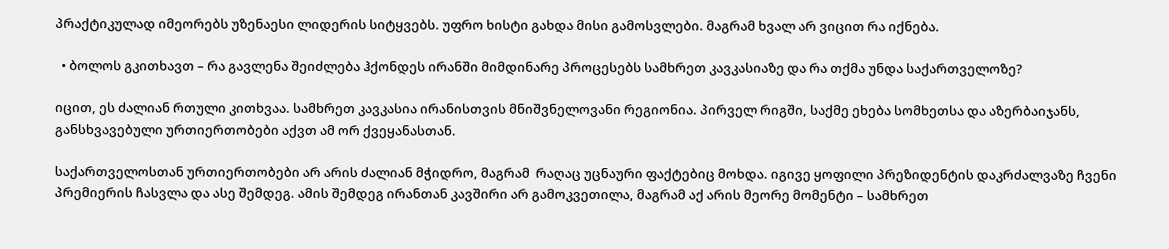პრაქტიკულად იმეორებს უზენაესი ლიდერის სიტყვებს. უფრო ხისტი გახდა მისი გამოსვლები. მაგრამ ხვალ არ ვიცით რა იქნება.

  • ბოლოს გკითხავთ – რა გავლენა შეიძლება ჰქონდეს ირანში მიმდინარე პროცესებს სამხრეთ კავკასიაზე და რა თქმა უნდა საქართველოზე?

იცით, ეს ძალიან რთული კითხვაა. სამხრეთ კავკასია ირანისთვის მნიშვნელოვანი რეგიონია. პირველ რიგში, საქმე ეხება სომხეთსა და აზერბაიჯანს, განსხვავებული ურთიერთობები აქვთ ამ ორ ქვეყანასთან.

საქართველოსთან ურთიერთობები არ არის ძალიან მჭიდრო, მაგრამ  რაღაც უცნაური ფაქტებიც მოხდა. იგივე ყოფილი პრეზიდენტის დაკრძალვაზე ჩვენი პრემიერის ჩასვლა და ასე შემდეგ. ამის შემდეგ ირანთან კავშირი არ გამოკვეთილა, მაგრამ აქ არის მეორე მომენტი – სამხრეთ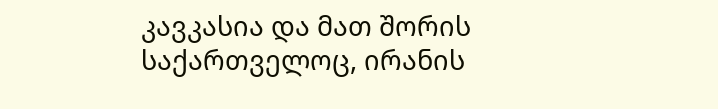კავკასია და მათ შორის საქართველოც, ირანის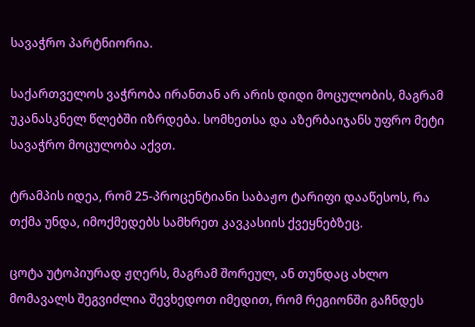სავაჭრო პარტნიორია.

საქართველოს ვაჭრობა ირანთან არ არის დიდი მოცულობის, მაგრამ უკანასკნელ წლებში იზრდება. სომხეთსა და აზერბაიჯანს უფრო მეტი სავაჭრო მოცულობა აქვთ.

ტრამპის იდეა, რომ 25-პროცენტიანი საბაჟო ტარიფი დააწესოს, რა თქმა უნდა, იმოქმედებს სამხრეთ კავკასიის ქვეყნებზეც.

ცოტა უტოპიურად ჟღერს, მაგრამ შორეულ, ან თუნდაც ახლო მომავალს შეგვიძლია შევხედოთ იმედით, რომ რეგიონში გაჩნდეს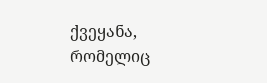ქვეყანა, რომელიც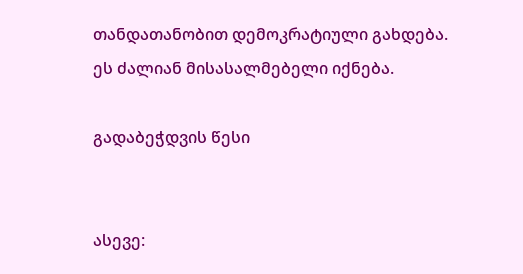თანდათანობით დემოკრატიული გახდება. ეს ძალიან მისასალმებელი იქნება.

გადაბეჭდვის წესი


ასევე: